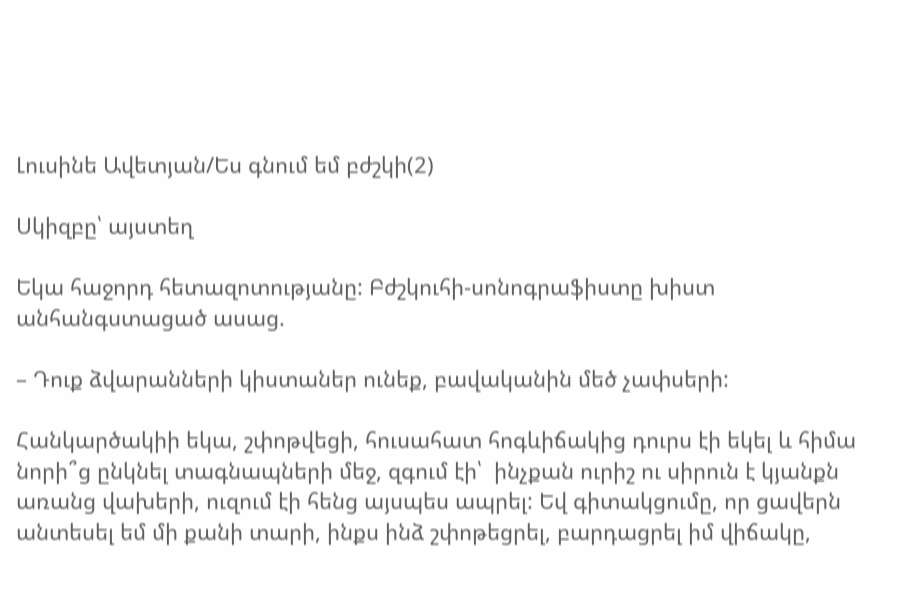Լուսինե Ավետյան/Ես գնում եմ բժշկի(2)

Սկիզբը՝ այստեղ

Եկա հաջորդ հետազոտությանը: Բժշկուհի-սոնոգրաֆիստը խիստ անհանգստացած ասաց.

– Դուք ձվարանների կիստաներ ունեք, բավականին մեծ չափսերի:

Հանկարծակիի եկա, շփոթվեցի, հուսահատ հոգևիճակից դուրս էի եկել և հիմա նորի՞ց ընկնել տագնապների մեջ, զգում էի՝  ինչքան ուրիշ ու սիրուն է կյանքն առանց վախերի, ուզում էի հենց այսպես ապրել: Եվ գիտակցումը, որ ցավերն անտեսել եմ մի քանի տարի, ինքս ինձ շփոթեցրել, բարդացրել իմ վիճակը,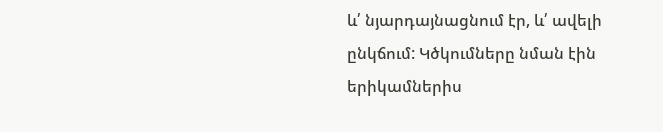և՛ նյարդայնացնում էր, և՛ ավելի ընկճում: Կծկումները նման էին երիկամներիս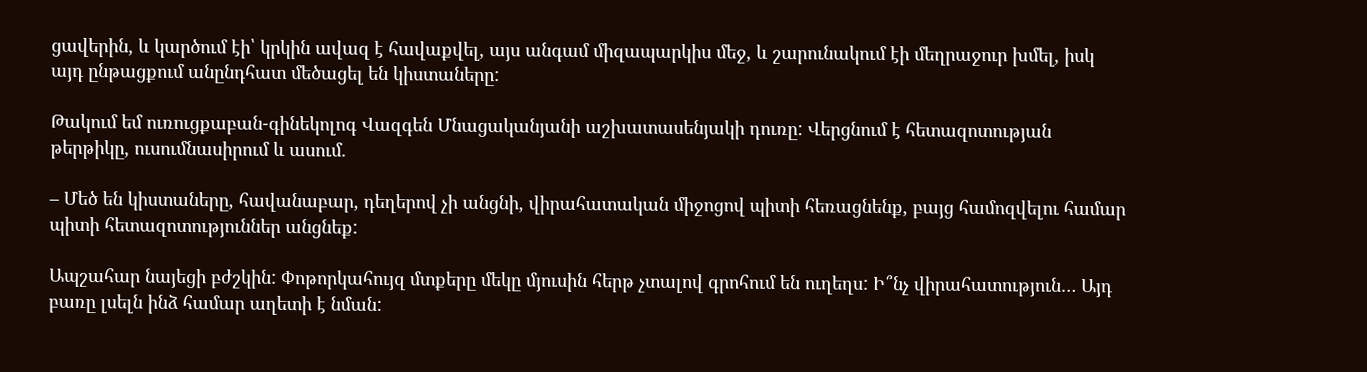ցավերին, և կարծում էի՝ կրկին ավազ է հավաքվել, այս անգամ միզապարկիս մեջ, և շարունակում էի մեղրաջուր խմել, իսկ այդ ընթացքում անընդհատ մեծացել են կիստաները:

Թակում եմ ուռուցքաբան-գինեկոլոգ Վազգեն Մնացականյանի աշխատասենյակի դուռը: Վերցնում է հետազոտության թերթիկը, ուսումնասիրում և ասում.

– Մեծ են կիստաները, հավանաբար, դեղերով չի անցնի, վիրահատական միջոցով պիտի հեռացնենք, բայց համոզվելու համար պիտի հետազոտություններ անցնեք:

Ապշահար նայեցի բժշկին: Փոթորկահույզ մտքերը մեկը մյուսին հերթ չտալով գրոհում են ուղեղս: Ի՞նչ վիրահատություն… Այդ բառը լսելն ինձ համար աղետի է նման: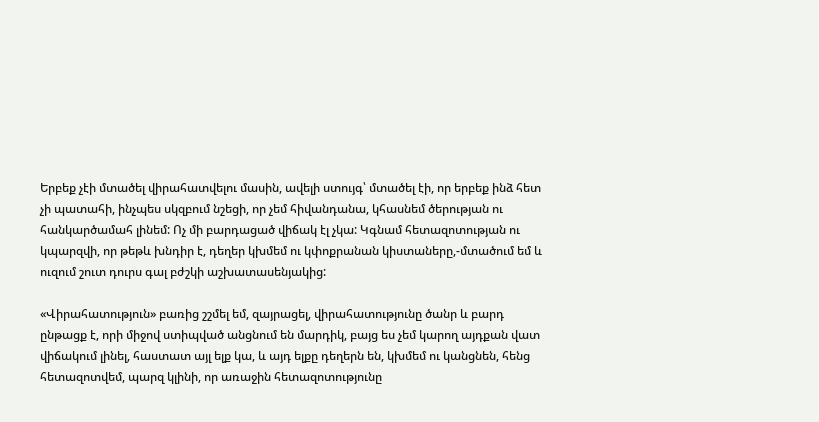Երբեք չէի մտածել վիրահատվելու մասին, ավելի ստույգ՝ մտածել էի, որ երբեք ինձ հետ չի պատահի, ինչպես սկզբում նշեցի, որ չեմ հիվանդանա, կհասնեմ ծերության ու հանկարծամահ լինեմ: Ոչ մի բարդացած վիճակ էլ չկա: Կգնամ հետազոտության ու կպարզվի, որ թեթև խնդիր է, դեղեր կխմեմ ու կփոքրանան կիստաները,-մտածում եմ և ուզում շուտ դուրս գալ բժշկի աշխատասենյակից:

«Վիրահատություն» բառից շշմել եմ, զայրացել, վիրահատությունը ծանր և բարդ ընթացք է, որի միջով ստիպված անցնում են մարդիկ, բայց ես չեմ կարող այդքան վատ վիճակում լինել, հաստատ այլ ելք կա, և այդ ելքը դեղերն են, կխմեմ ու կանցնեն, հենց հետազոտվեմ, պարզ կլինի, որ առաջին հետազոտությունը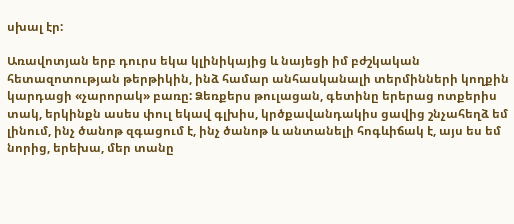սխալ էր:

Առավոտյան երբ դուրս եկա կլինիկայից և նայեցի իմ բժշկական հետազոտության թերթիկին, ինձ համար անհասկանալի տերմինների կողքին կարդացի «չարորակ» բառը: Ձեռքերս թուլացան, գետինը երերաց ոտքերիս տակ, երկինքն ասես փուլ եկավ գլխիս, կրծքավանդակիս ցավից շնչահեղձ եմ լինում, ինչ ծանոթ զգացում է, ինչ ծանոթ և անտանելի հոգևիճակ է, այս ես եմ նորից, երեխա, մեր տանը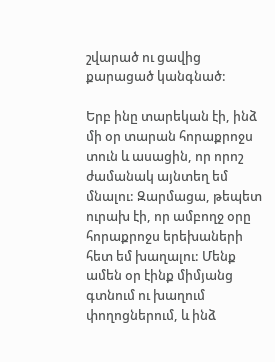շվարած ու ցավից քարացած կանգնած:

Երբ ինը տարեկան էի, ինձ մի օր տարան հորաքրոջս տուն և ասացին, որ որոշ ժամանակ այնտեղ եմ մնալու: Զարմացա, թեպետ ուրախ էի, որ ամբողջ օրը հորաքրոջս երեխաների հետ եմ խաղալու: Մենք ամեն օր էինք միմյանց գտնում ու խաղում փողոցներում, և ինձ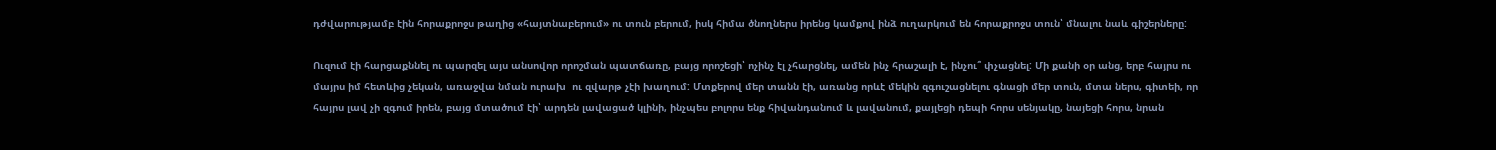դժվարությամբ էին հորաքրոջս թաղից «հայտնաբերում» ու տուն բերում, իսկ հիմա ծնողներս իրենց կամքով ինձ ուղարկում են հորաքրոջս տուն՝ մնալու նաև գիշերները:

Ուզում էի հարցաքննել ու պարզել այս անսովոր որոշման պատճառը, բայց որոշեցի՝ ոչինչ էլ չհարցնել, ամեն ինչ հրաշալի է, ինչու՞ փչացնել: Մի քանի օր անց, երբ հայրս ու մայրս իմ հետևից չեկան, առաջվա նման ուրախ  ու զվարթ չէի խաղում: Մտքերով մեր տանն էի, առանց որևէ մեկին զգուշացնելու գնացի մեր տուն, մտա ներս, գիտեի, որ հայրս լավ չի զգում իրեն, բայց մտածում էի՝ արդեն լավացած կլինի, ինչպես բոլորս ենք հիվանդանում և լավանում, քայլեցի դեպի հորս սենյակը, նայեցի հորս, նրան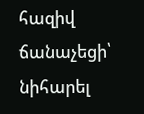հազիվ ճանաչեցի՝ նիհարել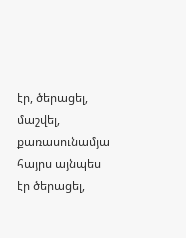էր, ծերացել, մաշվել, քառասունամյա հայրս այնպես էր ծերացել,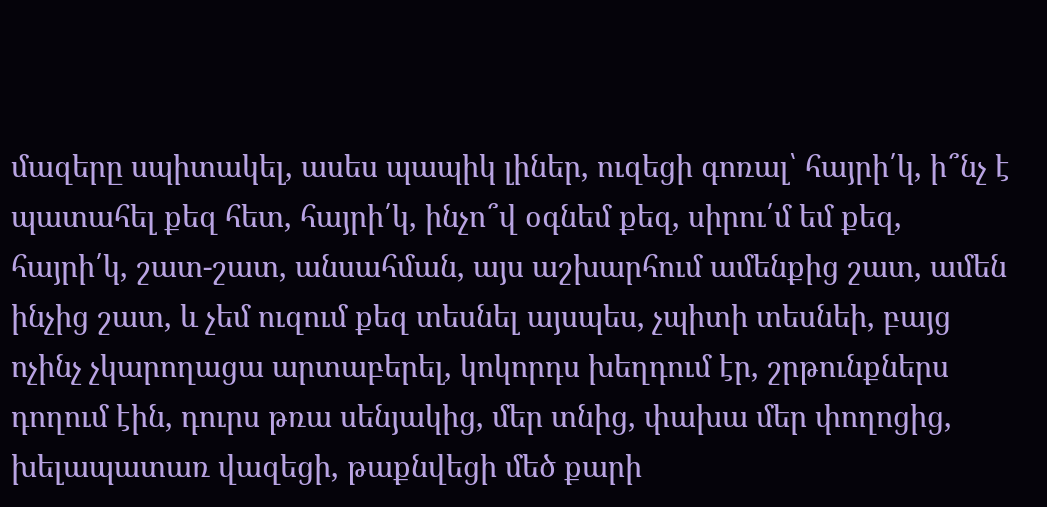մազերը սպիտակել, ասես պապիկ լիներ, ուզեցի գոռալ՝ հայրի՛կ, ի՞նչ է պատահել քեզ հետ, հայրի՛կ, ինչո՞վ օգնեմ քեզ, սիրու՛մ եմ քեզ, հայրի՛կ, շատ-շատ, անսահման, այս աշխարհում ամենքից շատ, ամեն ինչից շատ, և չեմ ուզում քեզ տեսնել այսպես, չպիտի տեսնեի, բայց ոչինչ չկարողացա արտաբերել, կոկորդս խեղդում էր, շրթունքներս դողում էին, դուրս թռա սենյակից, մեր տնից, փախա մեր փողոցից, խելապատառ վազեցի, թաքնվեցի մեծ քարի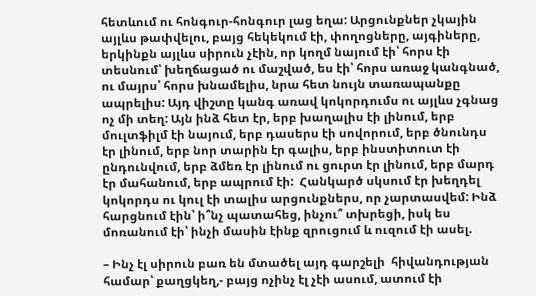հետևում ու հոնգուր-հոնգուր լաց եղա: Արցունքներ չկային այլևս թափվելու, բայց հեկեկում էի, փողոցները, այգիները, երկինքն այլևս սիրուն չէին, որ կողմ նայում էի՝ հորս էի տեսնում՝ խեղճացած ու մաշված, ես էի՝ հորս առաջ կանգնած, ու մայրս՝ հորս խնամելիս, նրա հետ նույն տառապանքը ապրելիս: Այդ վիշտը կանգ առավ կոկորդումս ու այլևս չգնաց ոչ մի տեղ: Այն ինձ հետ էր, երբ խաղալիս էի լինում, երբ մուլտֆիլմ էի նայում, երբ դասերս էի սովորում, երբ ծնունդս էր լինում, երբ նոր տարին էր գալիս, երբ ինստիտուտ էի ընդունվում, երբ ձմեռ էր լինում ու ցուրտ էր լինում, երբ մարդ էր մահանում, երբ ապրում էի:  Հանկարծ սկսում էր խեղդել կոկորդս ու կուլ էի տալիս արցունքներս, որ չարտասվեմ: Ինձ հարցնում էին՝ ի՞նչ պատահեց, ինչու՞ տխրեցի, իսկ ես մոռանում էի՝ ինչի մասին էինք զրուցում և ուզում էի ասել.

– Ինչ էլ սիրուն բառ են մտածել այդ գարշելի  հիվանդության համար՝ քաղցկեղ,- բայց ոչինչ էլ չէի ասում, ատում էի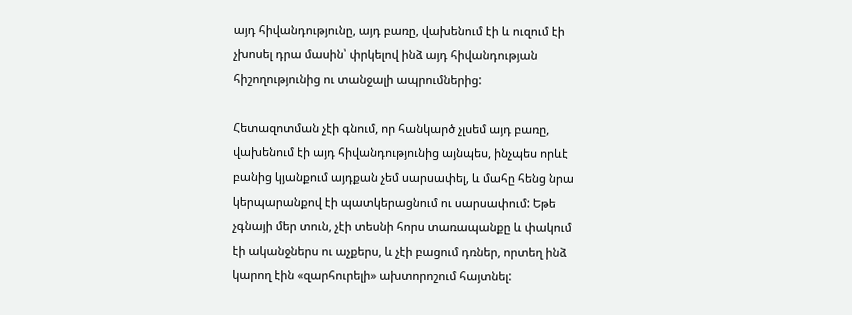այդ հիվանդությունը, այդ բառը, վախենում էի և ուզում էի չխոսել դրա մասին՝ փրկելով ինձ այդ հիվանդության հիշողությունից ու տանջալի ապրումներից:

Հետազոտման չէի գնում, որ հանկարծ չլսեմ այդ բառը, վախենում էի այդ հիվանդությունից այնպես, ինչպես որևէ բանից կյանքում այդքան չեմ սարսափել, և մահը հենց նրա կերպարանքով էի պատկերացնում ու սարսափում: Եթե չգնայի մեր տուն, չէի տեսնի հորս տառապանքը և փակում էի ականջներս ու աչքերս, և չէի բացում դռներ, որտեղ ինձ կարող էին «զարհուրելի» ախտորոշում հայտնել: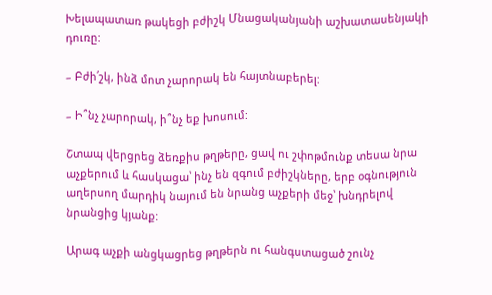Խելապատառ թակեցի բժիշկ Մնացականյանի աշխատասենյակի դուռը:

– Բժի՛շկ, ինձ մոտ չարորակ են հայտնաբերել:

– Ի՞նչ չարորակ, ի՞նչ եք խոսում:

Շտապ վերցրեց ձեռքիս թղթերը, ցավ ու շփոթմունք տեսա նրա աչքերում և հասկացա՝ ինչ են զգում բժիշկները, երբ օգնություն աղերսող մարդիկ նայում են նրանց աչքերի մեջ՝ խնդրելով նրանցից կյանք:

Արագ աչքի անցկացրեց թղթերն ու հանգստացած շունչ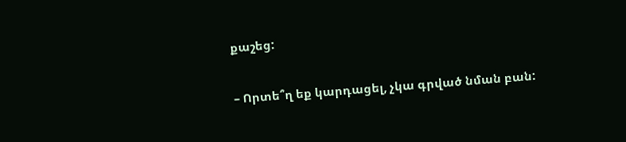քաշեց:

– Որտե՞ղ եք կարդացել, չկա գրված նման բան: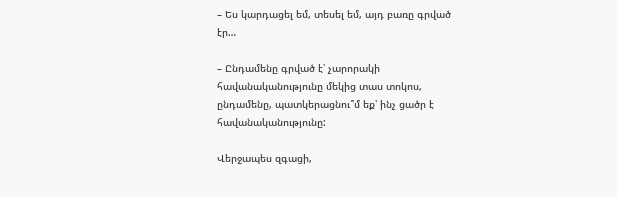– Ես կարդացել եմ, տեսել եմ, այդ բառը գրված էր…

– Ընդամենը գրված է՝ չարորակի հավանականությունը մեկից տաս տոկոս, ընդամենը, պատկերացնու՞մ եք՝ ինչ ցածր է հավանականությունը:

Վերջապես զգացի,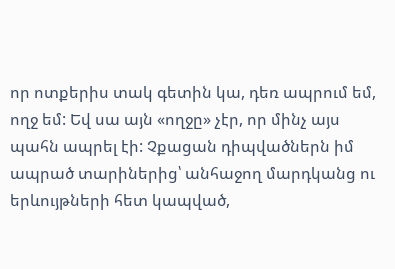որ ոտքերիս տակ գետին կա, դեռ ապրում եմ, ողջ եմ: Եվ սա այն «ողջը» չէր, որ մինչ այս պահն ապրել էի: Չքացան դիպվածներն իմ ապրած տարիներից՝ անհաջող մարդկանց ու երևույթների հետ կապված,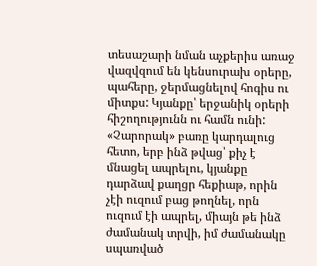տեսաշարի նման աչքերիս առաջ վազվզում են կենսուրախ օրերը, պահերը, ջերմացնելով հոգիս ու միտքս: Կյանքը՝ երջանիկ օրերի հիշողությունն ու համն ունի: «Չարորակ» բառը կարդալուց հետո, երբ ինձ թվաց՝ քիչ է մնացել ապրելու, կյանքը դարձավ քաղցր հեքիաթ, որին չէի ուզում բաց թողնել, որն ուզում էի ապրել, միայն թե ինձ ժամանակ տրվի, իմ ժամանակը սպառված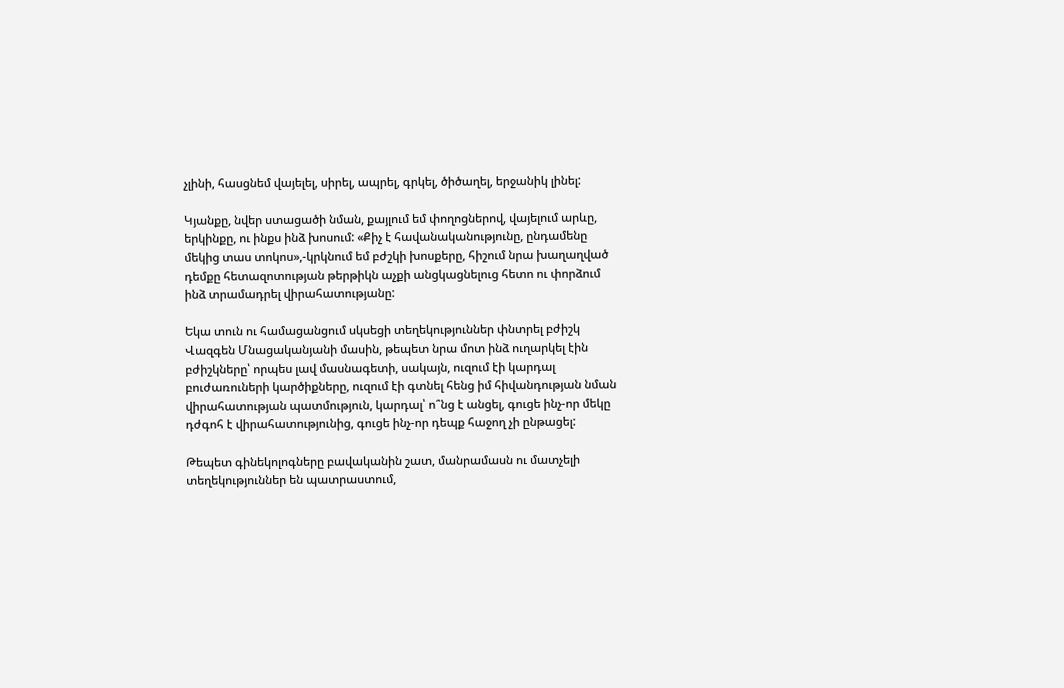չլինի, հասցնեմ վայելել, սիրել, ապրել, գրկել, ծիծաղել, երջանիկ լինել:

Կյանքը, նվեր ստացածի նման, քայլում եմ փողոցներով, վայելում արևը, երկինքը, ու ինքս ինձ խոսում: «Քիչ է հավանականությունը, ընդամենը մեկից տաս տոկոս»,-կրկնում եմ բժշկի խոսքերը, հիշում նրա խաղաղված դեմքը հետազոտության թերթիկն աչքի անցկացնելուց հետո ու փորձում ինձ տրամադրել վիրահատությանը:

Եկա տուն ու համացանցում սկսեցի տեղեկություններ փնտրել բժիշկ Վազգեն Մնացականյանի մասին, թեպետ նրա մոտ ինձ ուղարկել էին բժիշկները՝ որպես լավ մասնագետի, սակայն, ուզում էի կարդալ բուժառուների կարծիքները, ուզում էի գտնել հենց իմ հիվանդության նման վիրահատության պատմություն, կարդալ՝ ո՞նց է անցել, գուցե ինչ-որ մեկը դժգոհ է վիրահատությունից, գուցե ինչ-որ դեպք հաջող չի ընթացել:

Թեպետ գինեկոլոգները բավականին շատ, մանրամասն ու մատչելի տեղեկություններ են պատրաստում,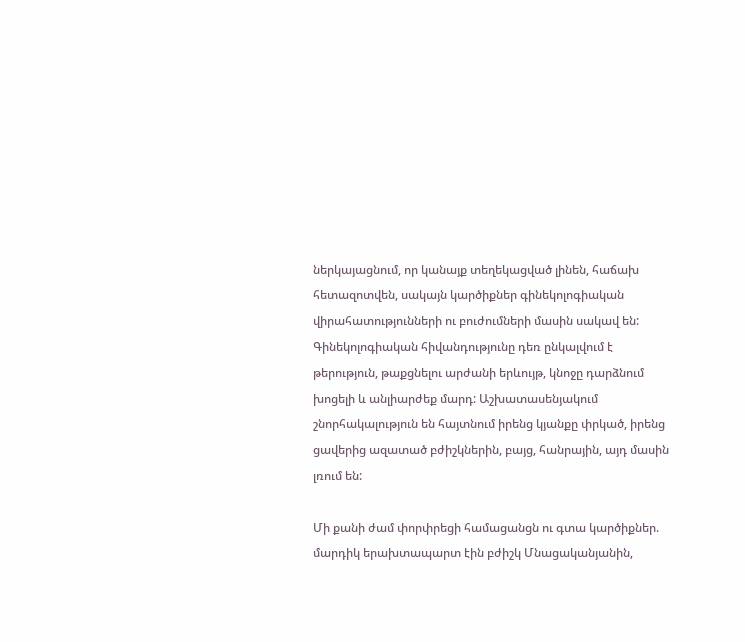ներկայացնում, որ կանայք տեղեկացված լինեն, հաճախ հետազոտվեն, սակայն կարծիքներ գինեկոլոգիական վիրահատությունների ու բուժումների մասին սակավ են: Գինեկոլոգիական հիվանդությունը դեռ ընկալվում է թերություն, թաքցնելու արժանի երևույթ, կնոջը դարձնում խոցելի և անլիարժեք մարդ: Աշխատասենյակում շնորհակալություն են հայտնում իրենց կյանքը փրկած, իրենց ցավերից ազատած բժիշկներին, բայց, հանրային, այդ մասին լռում են:

Մի քանի ժամ փորփրեցի համացանցն ու գտա կարծիքներ. մարդիկ երախտապարտ էին բժիշկ Մնացականյանին,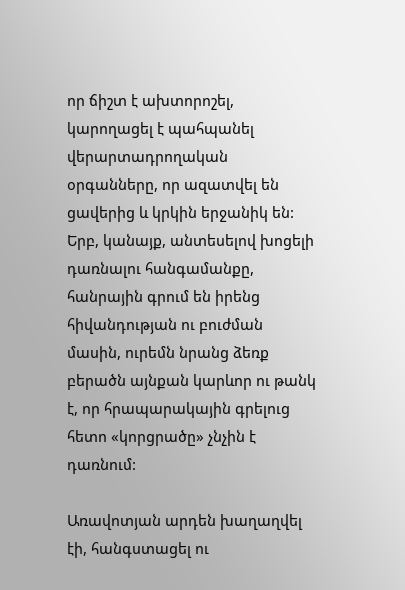որ ճիշտ է ախտորոշել, կարողացել է պահպանել վերարտադրողական օրգանները, որ ազատվել են ցավերից և կրկին երջանիկ են: Երբ, կանայք, անտեսելով խոցելի դառնալու հանգամանքը, հանրային գրում են իրենց հիվանդության ու բուժման մասին, ուրեմն նրանց ձեռք բերածն այնքան կարևոր ու թանկ է, որ հրապարակային գրելուց հետո «կորցրածը» չնչին է դառնում:

Առավոտյան արդեն խաղաղվել էի, հանգստացել ու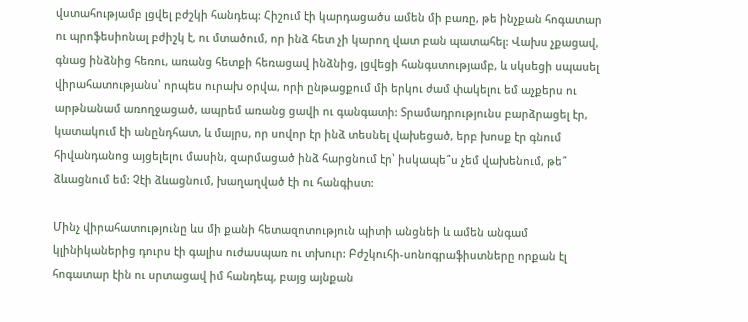վստահությամբ լցվել բժշկի հանդեպ: Հիշում էի կարդացածս ամեն մի բառը, թե ինչքան հոգատար ու պրոֆեսիոնալ բժիշկ է, ու մտածում, որ ինձ հետ չի կարող վատ բան պատահել: Վախս չքացավ, գնաց ինձնից հեռու, առանց հետքի հեռացավ ինձնից, լցվեցի հանգստությամբ, և սկսեցի սպասել վիրահատությանս՝ որպես ուրախ օրվա, որի ընթացքում մի երկու ժամ փակելու եմ աչքերս ու արթնանամ առողջացած, ապրեմ առանց ցավի ու գանգատի: Տրամադրությունս բարձրացել էր, կատակում էի անընդհատ, և մայրս, որ սովոր էր ինձ տեսնել վախեցած, երբ խոսք էր գնում հիվանդանոց այցելելու մասին, զարմացած ինձ հարցնում էր՝ իսկապե՞ս չեմ վախենում, թե՞ ձևացնում եմ: Չէի ձևացնում, խաղաղված էի ու հանգիստ:

Մինչ վիրահատությունը ևս մի քանի հետազոտություն պիտի անցնեի և ամեն անգամ կլինիկաներից դուրս էի գալիս ուժասպառ ու տխուր: Բժշկուհի-սոնոգրաֆիստները որքան էլ հոգատար էին ու սրտացավ իմ հանդեպ, բայց այնքան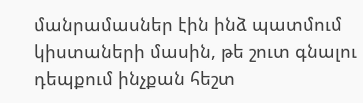մանրամասներ էին ինձ պատմում կիստաների մասին, թե շուտ գնալու դեպքում ինչքան հեշտ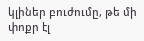կլիներ բուժումը, թե մի փոքր էլ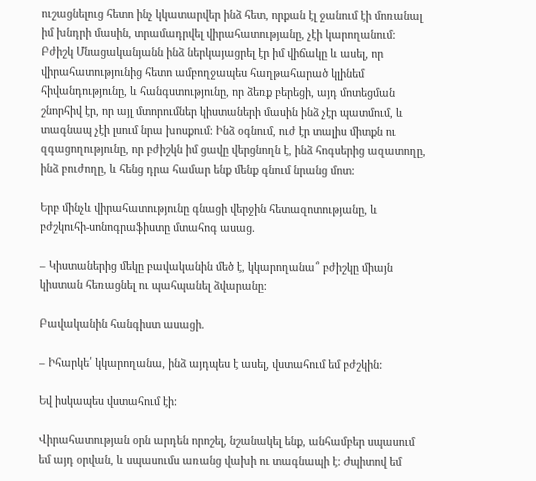ուշացնելուց հետո ինչ կկատարվեր ինձ հետ, որքան էլ ջանում էի մոռանալ իմ խնդրի մասին, տրամադրվել վիրահատությանը, չէի կարողանում: Բժիշկ Մնացականյանն ինձ ներկայացրել էր իմ վիճակը և ասել, որ վիրահատությունից հետո ամբողջապես հաղթահարած կլինեմ հիվանդությունը, և հանգստությունը, որ ձեռք բերեցի, այդ մոտեցման շնորհիվ էր, որ այլ մտորումներ կիստաների մասին ինձ չէր պատմում, և տագնապ չէի լսում նրա խոսքում: Ինձ օգնում, ուժ էր տալիս միտքն ու զգացողությունը, որ բժիշկն իմ ցավը վերցնողն է, ինձ հոգսերից ազատողը, ինձ բուժողը, և հենց դրա համար ենք մենք գնում նրանց մոտ:

Երբ մինչև վիրահատությունը գնացի վերջին հետազոտությանը, և բժշկուհի-սոնոգրաֆիստը մտահոգ ասաց.

– Կիստաներից մեկը բավականին մեծ է, կկարողանա՞ բժիշկը միայն կիստան հեռացնել ու պահպանել ձվարանը:

Բավականին հանգիստ ասացի.

– Իհարկե՛ կկարողանա, ինձ այդպես է ասել, վստահում եմ բժշկին:

Եվ իսկապես վստահում էի:

Վիրահատության օրն արդեն որոշել, նշանակել ենք, անհամբեր սպասում եմ այդ օրվան, և սպասումս առանց վախի ու տագնապի է: Ժպիտով եմ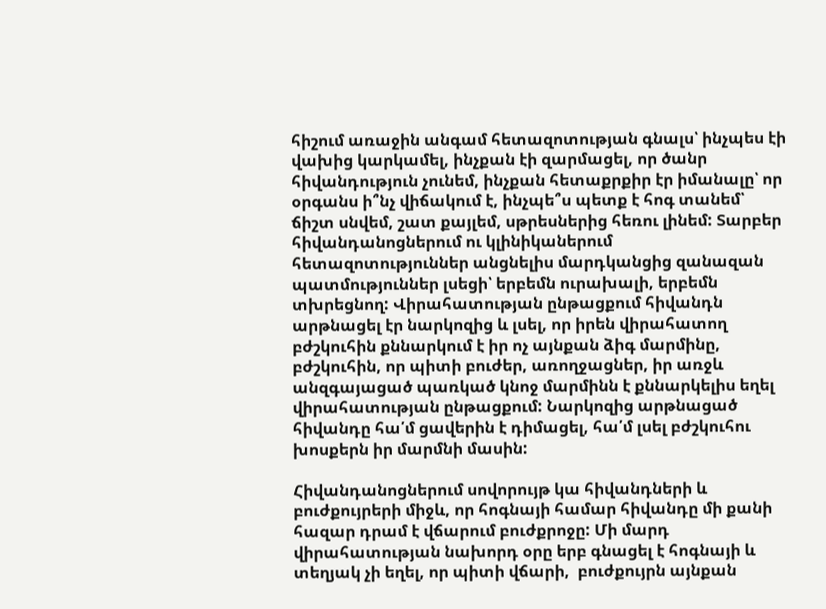հիշում առաջին անգամ հետազոտության գնալս՝ ինչպես էի վախից կարկամել, ինչքան էի զարմացել, որ ծանր հիվանդություն չունեմ, ինչքան հետաքրքիր էր իմանալը՝ որ օրգանս ի՞նչ վիճակում է, ինչպե՞ս պետք է հոգ տանեմ՝ ճիշտ սնվեմ, շատ քայլեմ, սթրեսներից հեռու լինեմ: Տարբեր հիվանդանոցներում ու կլինիկաներում հետազոտություններ անցնելիս մարդկանցից զանազան պատմություններ լսեցի՝ երբեմն ուրախալի, երբեմն տխրեցնող: Վիրահատության ընթացքում հիվանդն արթնացել էր նարկոզից և լսել, որ իրեն վիրահատող բժշկուհին քննարկում է իր ոչ այնքան ձիգ մարմինը, բժշկուհին, որ պիտի բուժեր, առողջացներ, իր առջև անզգայացած պառկած կնոջ մարմինն է քննարկելիս եղել վիրահատության ընթացքում: Նարկոզից արթնացած հիվանդը հա՛մ ցավերին է դիմացել, հա՛մ լսել բժշկուհու խոսքերն իր մարմնի մասին:

Հիվանդանոցներում սովորույթ կա հիվանդների և բուժքույրերի միջև, որ հոգնայի համար հիվանդը մի քանի հազար դրամ է վճարում բուժքրոջը: Մի մարդ վիրահատության նախորդ օրը երբ գնացել է հոգնայի և տեղյակ չի եղել, որ պիտի վճարի,  բուժքույրն այնքան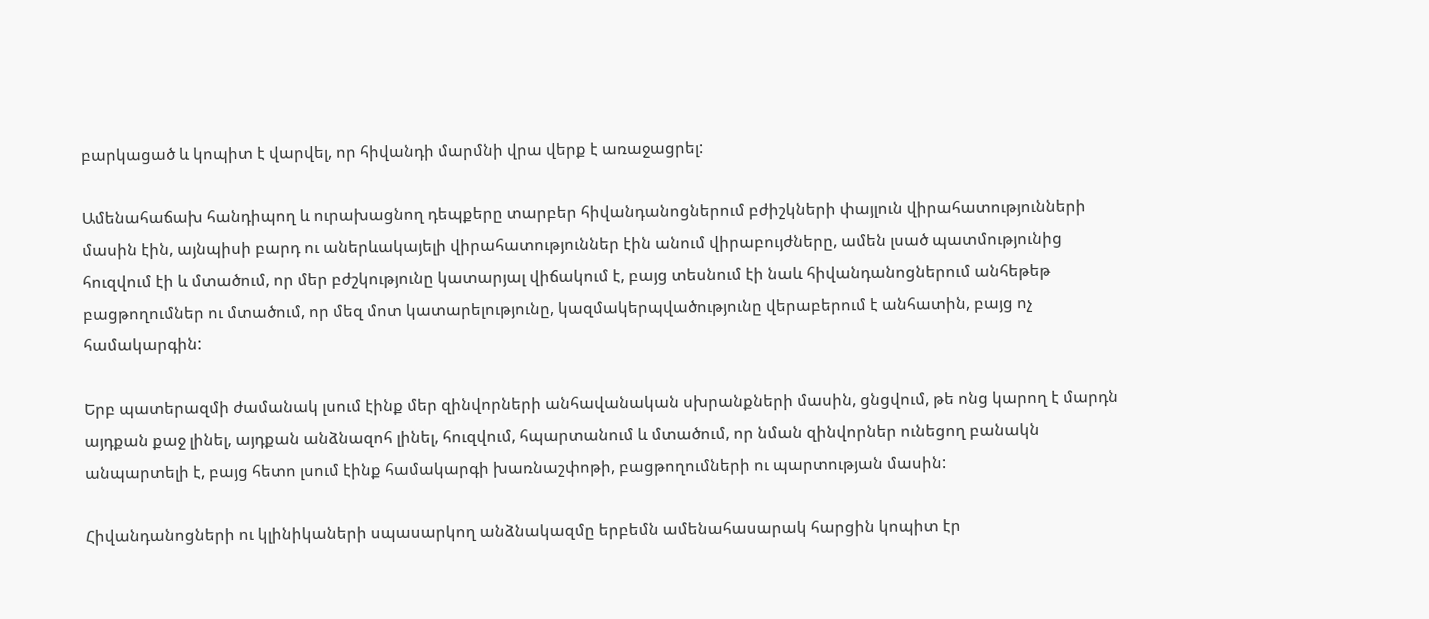բարկացած և կոպիտ է վարվել, որ հիվանդի մարմնի վրա վերք է առաջացրել:

Ամենահաճախ հանդիպող և ուրախացնող դեպքերը տարբեր հիվանդանոցներում բժիշկների փայլուն վիրահատությունների մասին էին, այնպիսի բարդ ու աներևակայելի վիրահատություններ էին անում վիրաբույժները, ամեն լսած պատմությունից հուզվում էի և մտածում, որ մեր բժշկությունը կատարյալ վիճակում է, բայց տեսնում էի նաև հիվանդանոցներում անհեթեթ բացթողումներ ու մտածում, որ մեզ մոտ կատարելությունը, կազմակերպվածությունը վերաբերում է անհատին, բայց ոչ համակարգին:

Երբ պատերազմի ժամանակ լսում էինք մեր զինվորների անհավանական սխրանքների մասին, ցնցվում, թե ոնց կարող է մարդն այդքան քաջ լինել, այդքան անձնազոհ լինել, հուզվում, հպարտանում և մտածում, որ նման զինվորներ ունեցող բանակն անպարտելի է, բայց հետո լսում էինք համակարգի խառնաշփոթի, բացթողումների ու պարտության մասին:

Հիվանդանոցների ու կլինիկաների սպասարկող անձնակազմը երբեմն ամենահասարակ հարցին կոպիտ էր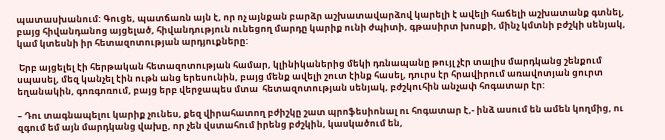պատասխանում: Գուցե, պատճառն այն է, որ ոչ այնքան բարձր աշխատավարձով կարելի է ավելի հաճելի աշխատանք գտնել, բայց հիվանդանոց այցելած, հիվանդություն ունեցող մարդը կարիք ունի ժպիտի, գթասիրտ խոսքի, մինչ կմտնի բժշկի սենյակ, կամ կտեսնի իր հետազոտության արդյուքները:

 Երբ այցելել էի հերթական հետազոտության համար, կլինիկաներից մեկի դռնապանը թույլ չէր տալիս մարդկանց շենքում սպասել, մեզ կանչել էին ութն անց երեսունին, բայց մենք ավելի շուտ էինք հասել, դուրս էր հրավիրում առավոտյան ցուրտ եղանակին, գոռգոռում, բայց երբ վերջապես մտա  հետազոտության սենյակ, բժշկուհին անչափ հոգատար էր:

– Դու տագնապելու կարիք չունես, քեզ վիրահատող բժիշկը շատ պրոֆեսիոնալ ու հոգատար է,- ինձ ասում են ամեն կողմից, ու զգում եմ այն մարդկանց վախը, որ չեն վստահում իրենց բժշկին, կասկածում են,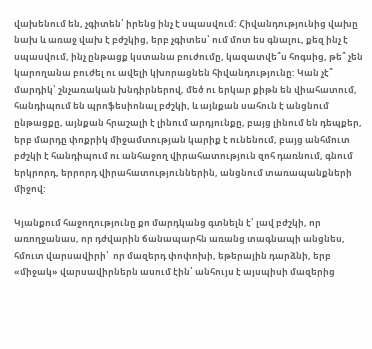վախենում են, չգիտեն՝ իրենց ինչ է սպասվում: Հիվանդությունից վախը նախ և առաջ վախ է բժշկից, երբ չգիտես՝ ում մոտ ես գնալու, քեզ ինչ է սպասվում, ինչ ընթացք կստանա բուժումը, կազատվե՞ս հոգսից, թե՞ չեն կարողանա բուժել ու ավելի կխորացնեն հիվանդությունը: Կան չէ՞ մարդիկ՝ շնչառական խնդիրներով, մեծ ու երկար քիթն են վիահատում, հանդիպում են պրոֆեսիոնալ բժշկի, և այնքան սահուն է անցնում ընթացքը, այնքան հրաշալի է լինում արդյունքը, բայց լինում են դեպքեր, երբ մարդը փոքրիկ միջամտության կարիք է ունենում, բայց անհմուտ բժշկի է հանդիպում ու անհաջող վիրահատություն զոհ դառնում, գնում երկրորդ, երրորդ վիրահատություններին, անցնում տառապանքների միջով:

Կյանքում հաջողությունը քո մարդկանց գտնելն է՝ լավ բժշկի, որ առողջանաս, որ դժվարին ճանապարհն առանց տագնապի անցնես, հմուտ վարսավիրի՝  որ մազերդ փոփոխի, եթերային դարձնի, երբ «միջակ» վարսավիրներն ասում էին՝ անհույս է այսպիսի մազերից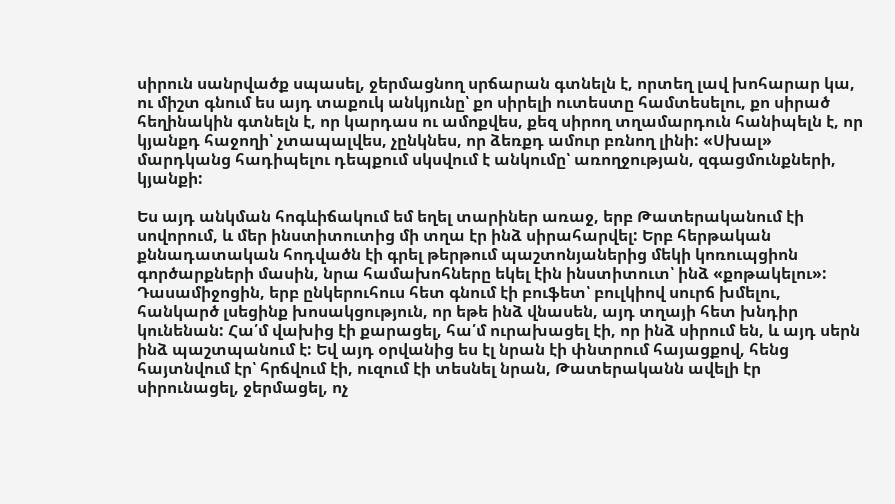սիրուն սանրվածք սպասել, ջերմացնող սրճարան գտնելն է, որտեղ լավ խոհարար կա, ու միշտ գնում ես այդ տաքուկ անկյունը՝ քո սիրելի ուտեստը համտեսելու, քո սիրած հեղինակին գտնելն է, որ կարդաս ու ամոքվես, քեզ սիրող տղամարդուն հանիպելն է, որ կյանքդ հաջողի՝ չտապալվես, չընկնես, որ ձեռքդ ամուր բռնող լինի: «Սխալ» մարդկանց հադիպելու դեպքում սկսվում է անկումը՝ առողջության, զգացմունքների, կյանքի:

Ես այդ անկման հոգևիճակում եմ եղել տարիներ առաջ, երբ Թատերականում էի սովորում, և մեր ինստիտուտից մի տղա էր ինձ սիրահարվել: Երբ հերթական քննադատական հոդվածն էի գրել թերթում պաշտոնյաներից մեկի կոռուպցիոն գործարքների մասին, նրա համախոհները եկել էին ինստիտուտ՝ ինձ «քոթակելու»: Դասամիջոցին, երբ ընկերուհուս հետ գնում էի բուֆետ՝ բուլկիով սուրճ խմելու,  հանկարծ լսեցինք խոսակցություն, որ եթե ինձ վնասեն, այդ տղայի հետ խնդիր կունենան: Հա՛մ վախից էի քարացել, հա՛մ ուրախացել էի, որ ինձ սիրում են, և այդ սերն ինձ պաշտպանում է: Եվ այդ օրվանից ես էլ նրան էի փնտրում հայացքով, հենց հայտնվում էր՝ հրճվում էի, ուզում էի տեսնել նրան, Թատերականն ավելի էր սիրունացել, ջերմացել, ոչ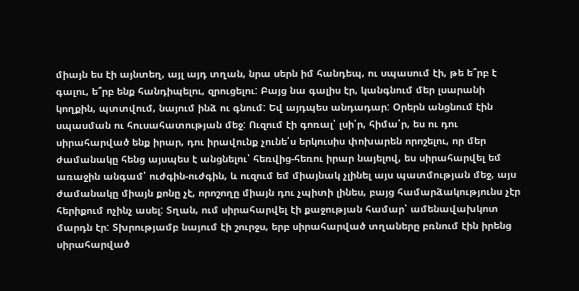միայն ես էի այնտեղ, այլ այդ տղան, նրա սերն իմ հանդեպ, ու սպասում էի, թե ե՞րբ է գալու, ե՞րբ ենք հանդիպելու, զրուցելու: Բայց նա գալիս էր, կանգնում մեր լսարանի կողքին, պտտվում, նայում ինձ ու գնում: Եվ այդպես անդադար: Օրերն անցնում էին սպասման ու հուսահատության մեջ: Ուզում էի գոռալ՝ լսի՛ր, հիմա՛ր, ես ու դու սիրահարված ենք իրար, դու իրավունք չունե՛ս երկուսիս փոխարեն որոշելու, որ մեր ժամանակը հենց այսպես է անցնելու՝ հեռվից-հեռու իրար նայելով, ես սիրահարվել եմ առաջին անգամ՝ ուժգին-ուժգին, և ուզում եմ միայնակ չլինել այս պատմության մեջ, այս ժամանակը միայն քոնը չէ, որոշողը միայն դու չպիտի լինես, բայց համարձակությունս չէր հերիքում ոչինչ ասել: Տղան, ում սիրահարվել էի քաջության համար՝ ամենավախկոտ մարդն էր: Տխրությամբ նայում էի շուրջս, երբ սիրահարված տղաները բռնում էին իրենց սիրահարված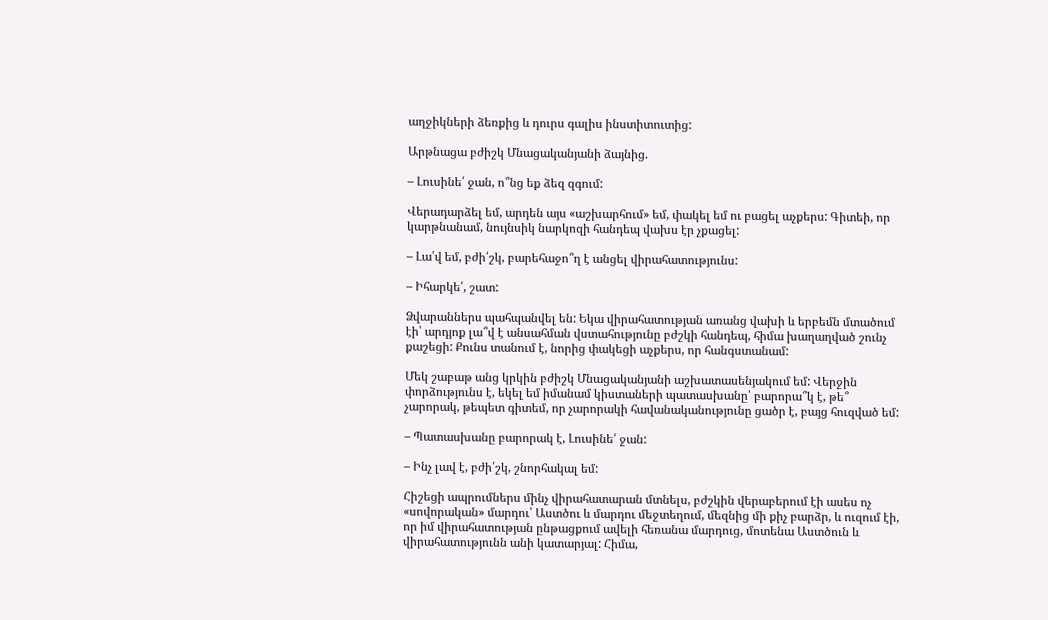աղջիկների ձեռքից և դուրս գալիս ինստիտուտից:

Արթնացա բժիշկ Մնացականյանի ձայնից.

– Լուսինե՛ ջան, ո՞նց եք ձեզ զգում:

Վերադարձել եմ, արդեն այս «աշխարհում» եմ, փակել եմ ու բացել աչքերս: Գիտեի, որ կարթնանամ, նույնսիկ նարկոզի հանդեպ վախս էր չքացել:

– Լա՛վ եմ, բժի՛շկ, բարեհաջո՞ղ է անցել վիրահատությունս:

– Իհարկե՛, շատ:

Ձվարաններս պահպանվել են: Եկա վիրահատության առանց վախի և երբեմն մտածում էի՝ արդյոք լա՞վ է անսահման վստահությունը բժշկի հանդեպ, հիմա խաղաղված շունչ քաշեցի: Քունս տանում է, նորից փակեցի աչքերս, որ հանգստանամ:

Մեկ շաբաթ անց կրկին բժիշկ Մնացականյանի աշխատասենյակում եմ: Վերջին փորձությունս է, եկել եմ իմանամ կիստաների պատասխանը՝ բարորա՞կ է, թե՞ չարորակ, թեպետ գիտեմ, որ չարորակի հավանականությունը ցածր է, բայց հուզված եմ:

– Պատասխանը բարորակ է, Լուսինե՛ ջան:

– Ինչ լավ է, բժի՛շկ, շնորհակալ եմ:

Հիշեցի ապրումներս մինչ վիրահատարան մտնելս, բժշկին վերաբերում էի ասես ոչ «սովորական» մարդու՝ Աստծու և մարդու մեջտեղում, մեզնից մի քիչ բարձր, և ուզում էի, որ իմ վիրահատության ընթացքում ավելի հեռանա մարդուց, մոտենա Աստծուն և վիրահատությունն անի կատարյալ: Հիմա,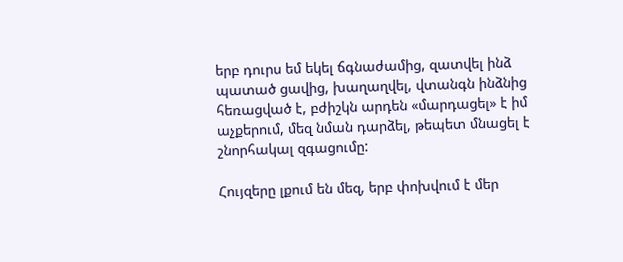երբ դուրս եմ եկել ճգնաժամից, զատվել ինձ պատած ցավից, խաղաղվել, վտանգն ինձնից հեռացված է, բժիշկն արդեն «մարդացել» է իմ աչքերում, մեզ նման դարձել, թեպետ մնացել է շնորհակալ զգացումը:

Հույզերը լքում են մեզ, երբ փոխվում է մեր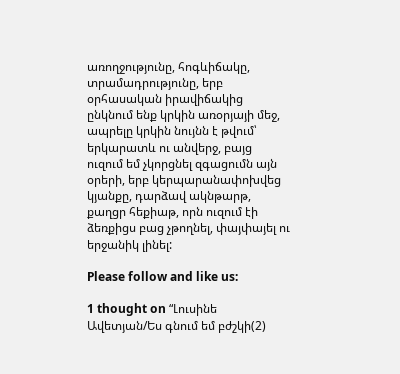առողջությունը, հոգևիճակը, տրամադրությունը, երբ օրհասական իրավիճակից ընկնում ենք կրկին առօրյայի մեջ, ապրելը կրկին նույնն է թվում՝ երկարատև ու անվերջ, բայց ուզում եմ չկորցնել զգացումն այն օրերի, երբ կերպարանափոխվեց կյանքը, դարձավ ակնթարթ, քաղցր հեքիաթ, որն ուզում էի ձեռքիցս բաց չթողնել, փայփայել ու երջանիկ լինել:

Please follow and like us:

1 thought on “Լուսինե Ավետյան/Ես գնում եմ բժշկի(2)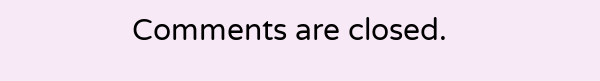Comments are closed.